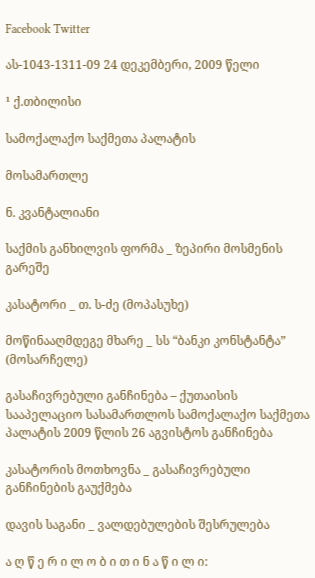Facebook Twitter

ას-1043-1311-09 24 დეკემბერი, 2009 წელი

¹ ქ.თბილისი

სამოქალაქო საქმეთა პალატის

მოსამართლე

ნ. კვანტალიანი

საქმის განხილვის ფორმა _ ზეპირი მოსმენის გარეშე

კასატორი _ თ. ს-ძე (მოპასუხე)

მოწინააღმდეგე მხარე _ სს “ბანკი კონსტანტა” (მოსარჩელე)

გასაჩივრებული განჩინება – ქუთაისის სააპელაციო სასამართლოს სამოქალაქო საქმეთა პალატის 2009 წლის 26 აგვისტოს განჩინება

კასატორის მოთხოვნა _ გასაჩივრებული განჩინების გაუქმება

დავის საგანი _ ვალდებულების შესრულება

ა ღ წ ე რ ი ლ ო ბ ი თ ი ნ ა წ ი ლ ი: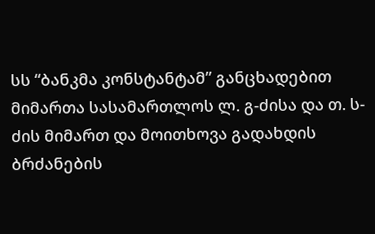სს “ბანკმა კონსტანტამ” განცხადებით მიმართა სასამართლოს ლ. გ-ძისა და თ. ს-ძის მიმართ და მოითხოვა გადახდის ბრძანების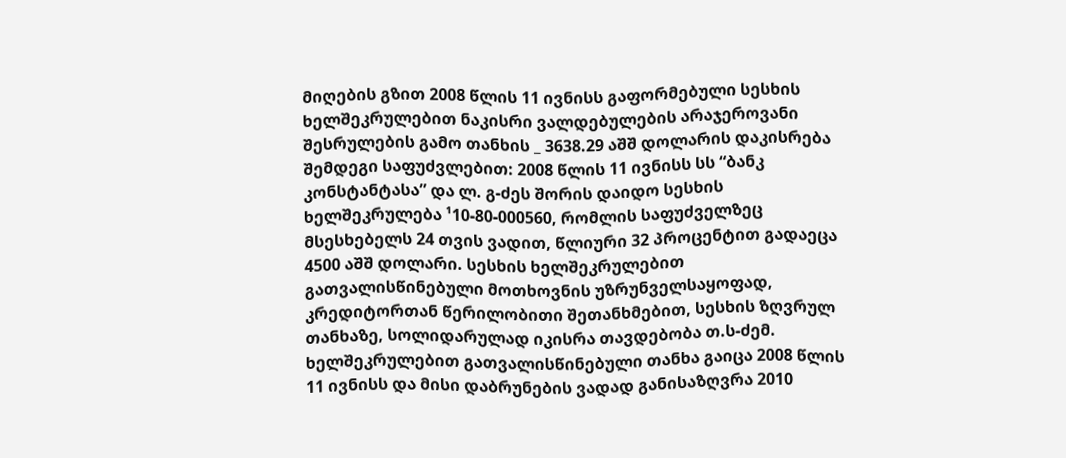მიღების გზით 2008 წლის 11 ივნისს გაფორმებული სესხის ხელშეკრულებით ნაკისრი ვალდებულების არაჯეროვანი შესრულების გამო თანხის _ 3638.29 აშშ დოლარის დაკისრება შემდეგი საფუძვლებით: 2008 წლის 11 ივნისს სს “ბანკ კონსტანტასა” და ლ. გ-ძეს შორის დაიდო სესხის ხელშეკრულება ¹10-80-000560, რომლის საფუძველზეც მსესხებელს 24 თვის ვადით, წლიური 32 პროცენტით გადაეცა 4500 აშშ დოლარი. სესხის ხელშეკრულებით გათვალისწინებული მოთხოვნის უზრუნველსაყოფად, კრედიტორთან წერილობითი შეთანხმებით, სესხის ზღვრულ თანხაზე, სოლიდარულად იკისრა თავდებობა თ.ს-ძემ. ხელშეკრულებით გათვალისწინებული თანხა გაიცა 2008 წლის 11 ივნისს და მისი დაბრუნების ვადად განისაზღვრა 2010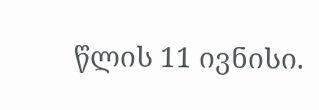წლის 11 ივნისი.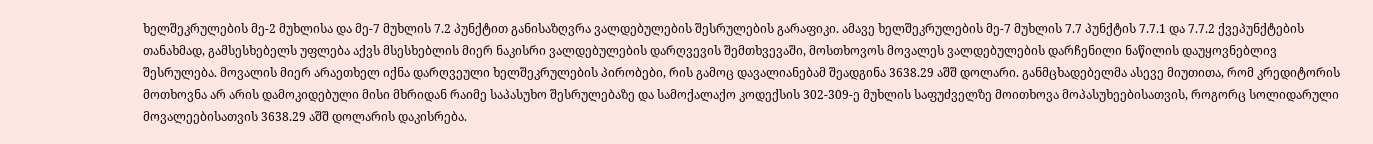ხელშეკრულების მე-2 მუხლისა და მე-7 მუხლის 7.2 პუნქტით განისაზღვრა ვალდებულების შესრულების გარაფიკი. ამავე ხელშეკრულების მე-7 მუხლის 7.7 პუნქტის 7.7.1 და 7.7.2 ქვეპუნქტების თანახმად, გამსესხებელს უფლება აქვს მსესხებლის მიერ ნაკისრი ვალდებულების დარღვევის შემთხვევაში, მოსთხოვოს მოვალეს ვალდებულების დარჩენილი ნაწილის დაუყოვნებლივ შესრულება. მოვალის მიერ არაეთხელ იქნა დარღვეული ხელშეკრულების პირობები, რის გამოც დავალიანებამ შეადგინა 3638.29 აშშ დოლარი. განმცხადებელმა ასევე მიუთითა, რომ კრედიტორის მოთხოვნა არ არის დამოკიდებული მისი მხრიდან რაიმე საპასუხო შესრულებაზე და სამოქალაქო კოდექსის 302-309-ე მუხლის საფუძველზე მოითხოვა მოპასუხეებისათვის, როგორც სოლიდარული მოვალეებისათვის 3638.29 აშშ დოლარის დაკისრება.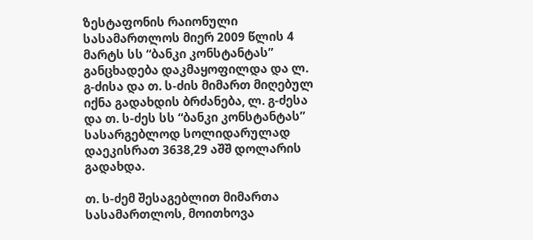ზესტაფონის რაიონული სასამართლოს მიერ 2009 წლის 4 მარტს სს “ბანკი კონსტანტას” განცხადება დაკმაყოფილდა და ლ. გ-ძისა და თ. ს-ძის მიმართ მიღებულ იქნა გადახდის ბრძანება, ლ. გ-ძესა და თ. ს-ძეს სს “ბანკი კონსტანტას” სასარგებლოდ სოლიდარულად დაეკისრათ 3638,29 აშშ დოლარის გადახდა.

თ. ს-ძემ შესაგებლით მიმართა სასამართლოს, მოითხოვა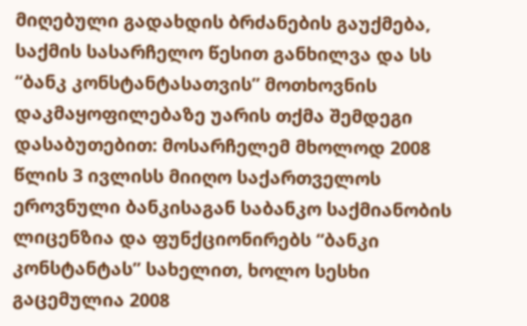მიღებული გადახდის ბრძანების გაუქმება, საქმის სასარჩელო წესით განხილვა და სს “ბანკ კონსტანტასათვის” მოთხოვნის დაკმაყოფილებაზე უარის თქმა შემდეგი დასაბუთებით: მოსარჩელემ მხოლოდ 2008 წლის 3 ივლისს მიიღო საქართველოს ეროვნული ბანკისაგან საბანკო საქმიანობის ლიცენზია და ფუნქციონირებს “ბანკი კონსტანტას” სახელით, ხოლო სესხი გაცემულია 2008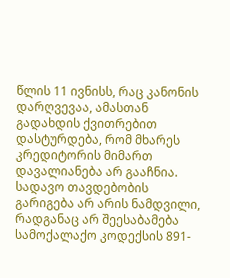წლის 11 ივნისს, რაც კანონის დარღვევაა, ამასთან გადახდის ქვითრებით დასტურდება, რომ მხარეს კრედიტორის მიმართ დავალიანება არ გააჩნია. სადავო თავდებობის გარიგება არ არის ნამდვილი, რადგანაც არ შეესაბამება სამოქალაქო კოდექსის 891-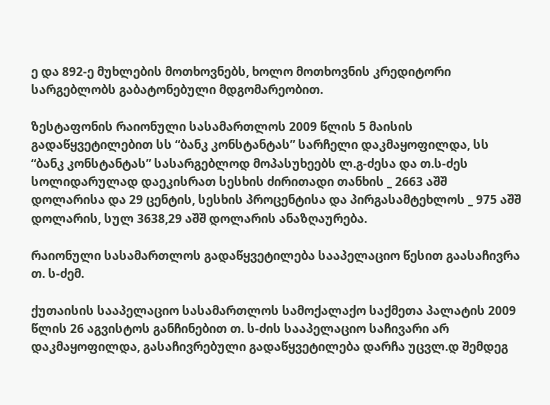ე და 892-ე მუხლების მოთხოვნებს, ხოლო მოთხოვნის კრედიტორი სარგებლობს გაბატონებული მდგომარეობით.

ზესტაფონის რაიონული სასამართლოს 2009 წლის 5 მაისის გადაწყვეტილებით სს “ბანკ კონსტანტას” სარჩელი დაკმაყოფილდა, სს “ბანკ კონსტანტას” სასარგებლოდ მოპასუხეებს ლ.გ-ძესა და თ.ს-ძეს სოლიდარულად დაეკისრათ სესხის ძირითადი თანხის _ 2663 აშშ დოლარისა და 29 ცენტის, სესხის პროცენტისა და პირგასამტეხლოს _ 975 აშშ დოლარის, სულ 3638,29 აშშ დოლარის ანაზღაურება.

რაიონული სასამართლოს გადაწყვეტილება სააპელაციო წესით გაასაჩივრა თ. ს-ძემ.

ქუთაისის სააპელაციო სასამართლოს სამოქალაქო საქმეთა პალატის 2009 წლის 26 აგვისტოს განჩინებით თ. ს-ძის სააპელაციო საჩივარი არ დაკმაყოფილდა, გასაჩივრებული გადაწყვეტილება დარჩა უცვლ.დ შემდეგ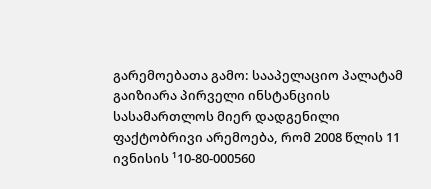გარემოებათა გამო: სააპელაციო პალატამ გაიზიარა პირველი ინსტანციის სასამართლოს მიერ დადგენილი ფაქტობრივი არემოება, რომ 2008 წლის 11 ივნისის ¹10-80-000560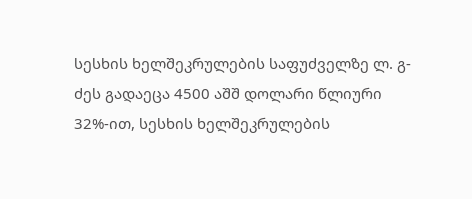სესხის ხელშეკრულების საფუძველზე ლ. გ-ძეს გადაეცა 4500 აშშ დოლარი წლიური 32%-ით, სესხის ხელშეკრულების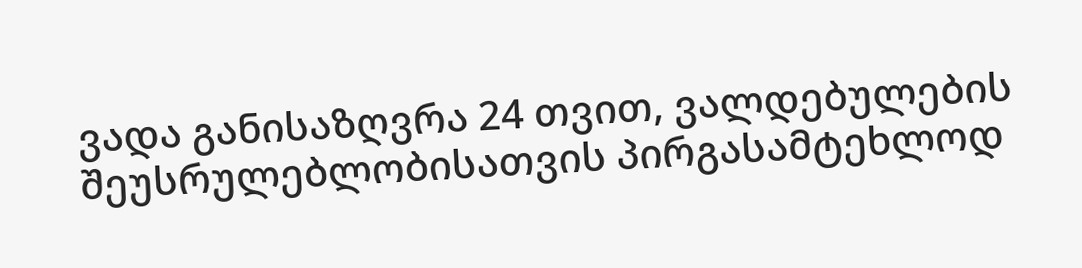ვადა განისაზღვრა 24 თვით, ვალდებულების შეუსრულებლობისათვის პირგასამტეხლოდ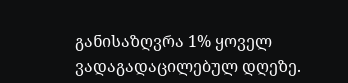განისაზღვრა 1% ყოველ ვადაგადაცილებულ დღეზე.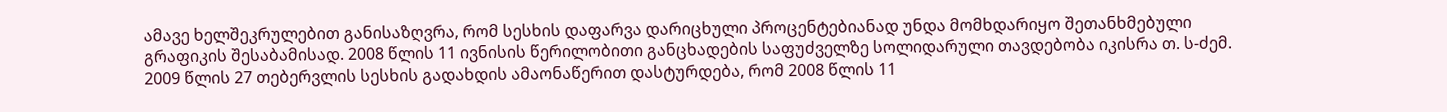ამავე ხელშეკრულებით განისაზღვრა, რომ სესხის დაფარვა დარიცხული პროცენტებიანად უნდა მომხდარიყო შეთანხმებული გრაფიკის შესაბამისად. 2008 წლის 11 ივნისის წერილობითი განცხადების საფუძველზე სოლიდარული თავდებობა იკისრა თ. ს-ძემ. 2009 წლის 27 თებერვლის სესხის გადახდის ამაონაწერით დასტურდება, რომ 2008 წლის 11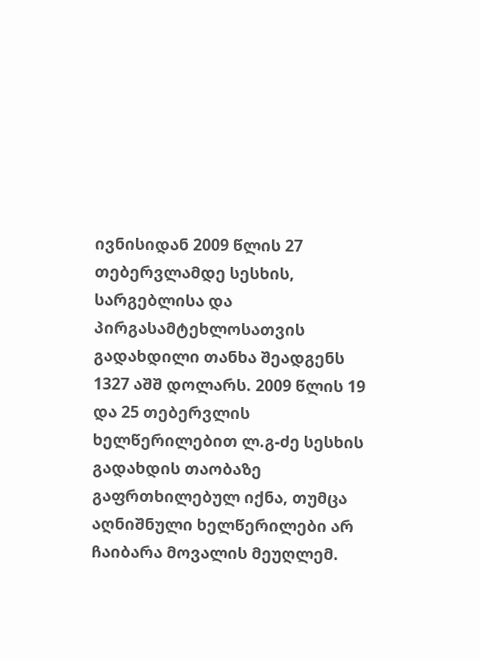ივნისიდან 2009 წლის 27 თებერვლამდე სესხის, სარგებლისა და პირგასამტეხლოსათვის გადახდილი თანხა შეადგენს 1327 აშშ დოლარს. 2009 წლის 19 და 25 თებერვლის ხელწერილებით ლ.გ-ძე სესხის გადახდის თაობაზე გაფრთხილებულ იქნა, თუმცა აღნიშნული ხელწერილები არ ჩაიბარა მოვალის მეუღლემ.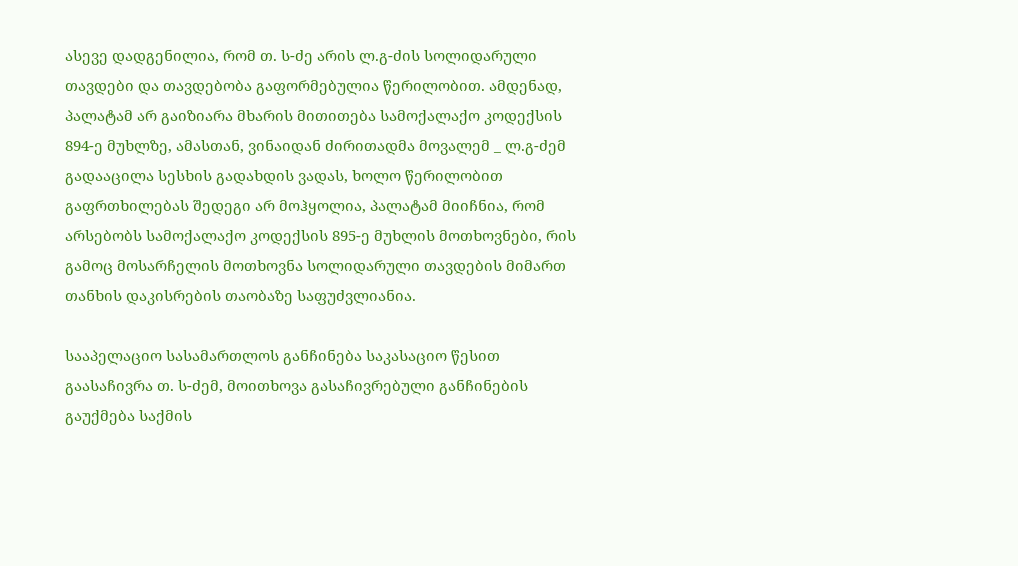ასევე დადგენილია, რომ თ. ს-ძე არის ლ.გ-ძის სოლიდარული თავდები და თავდებობა გაფორმებულია წერილობით. ამდენად, პალატამ არ გაიზიარა მხარის მითითება სამოქალაქო კოდექსის 894-ე მუხლზე, ამასთან, ვინაიდან ძირითადმა მოვალემ _ ლ.გ-ძემ გადააცილა სესხის გადახდის ვადას, ხოლო წერილობით გაფრთხილებას შედეგი არ მოჰყოლია, პალატამ მიიჩნია, რომ არსებობს სამოქალაქო კოდექსის 895-ე მუხლის მოთხოვნები, რის გამოც მოსარჩელის მოთხოვნა სოლიდარული თავდების მიმართ თანხის დაკისრების თაობაზე საფუძვლიანია.

სააპელაციო სასამართლოს განჩინება საკასაციო წესით გაასაჩივრა თ. ს-ძემ, მოითხოვა გასაჩივრებული განჩინების გაუქმება საქმის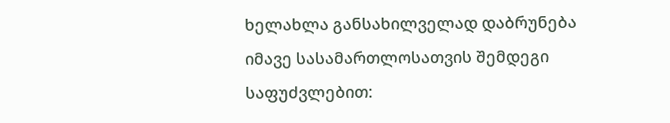ხელახლა განსახილველად დაბრუნება იმავე სასამართლოსათვის შემდეგი საფუძვლებით: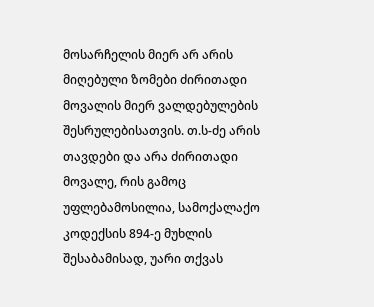მოსარჩელის მიერ არ არის მიღებული ზომები ძირითადი მოვალის მიერ ვალდებულების შესრულებისათვის. თ.ს-ძე არის თავდები და არა ძირითადი მოვალე, რის გამოც უფლებამოსილია, სამოქალაქო კოდექსის 894-ე მუხლის შესაბამისად, უარი თქვას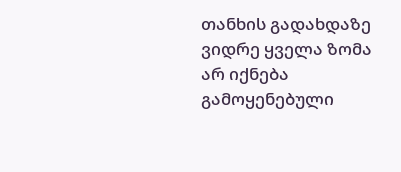თანხის გადახდაზე ვიდრე ყველა ზომა არ იქნება გამოყენებული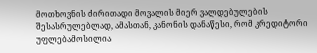მოთხოვნის ძირითადი მოვალის მიერ ვალდებულების შესასრულებლად, ამასთან, კანონის დანაწესი, რომ კრედიტორი უფლებამოსილია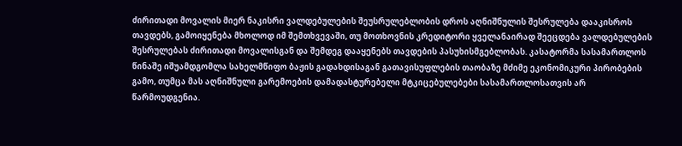ძირითადი მოვალის მიერ ნაკისრი ვალდებულების შეუსრულებლობის დროს აღნიშნულის შესრულება დააკისროს თავდებს, გამოიყენება მხოლოდ იმ შემთხვევაში, თუ მოთხოვნის კრედიტორი ყველანაირად შეეცდება ვალდებულების შესრულებას ძირითადი მოვალისგან და შემდეგ დააყენებს თავდების პასუხისმგებლობას. კასატორმა სასამართლოს წინაშე იშუამდგომლა სახელმწიფო ბაჟის გადახდისაგან გათავისუფლების თაობაზე მძიმე ეკონომიკური პირობების გამო, თუმცა მას აღნიშნული გარემოების დამადასტურებელი მტკიცებულებები სასამართლოსათვის არ წარმოუდგენია.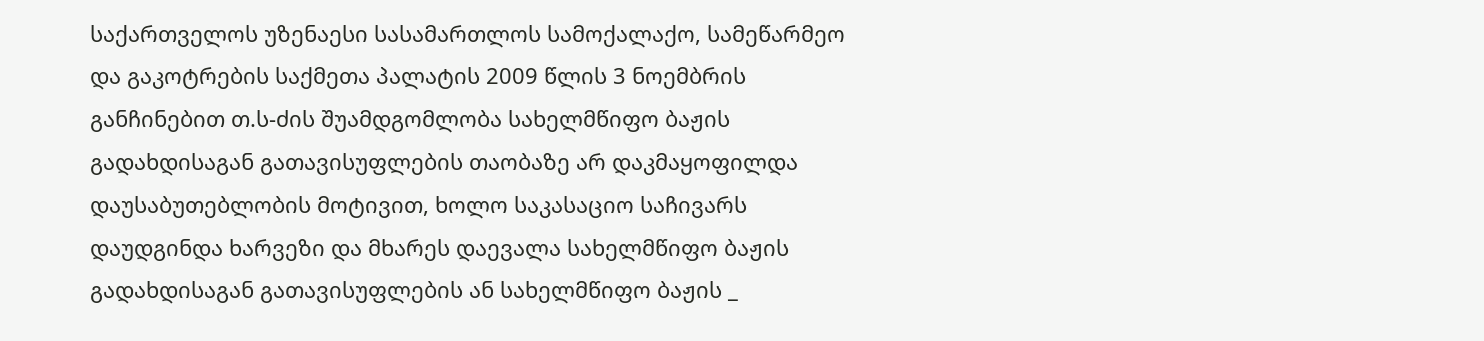საქართველოს უზენაესი სასამართლოს სამოქალაქო, სამეწარმეო და გაკოტრების საქმეთა პალატის 2009 წლის 3 ნოემბრის განჩინებით თ.ს-ძის შუამდგომლობა სახელმწიფო ბაჟის გადახდისაგან გათავისუფლების თაობაზე არ დაკმაყოფილდა დაუსაბუთებლობის მოტივით, ხოლო საკასაციო საჩივარს დაუდგინდა ხარვეზი და მხარეს დაევალა სახელმწიფო ბაჟის გადახდისაგან გათავისუფლების ან სახელმწიფო ბაჟის _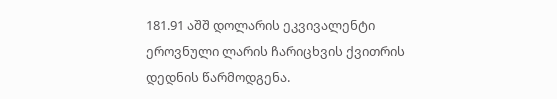181.91 აშშ დოლარის ეკვივალენტი ეროვნული ლარის ჩარიცხვის ქვითრის დედნის წარმოდგენა.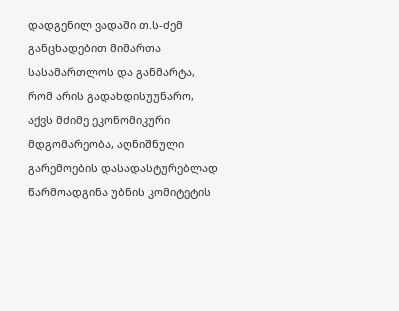დადგენილ ვადაში თ.ს-ძემ განცხადებით მიმართა სასამართლოს და განმარტა, რომ არის გადახდისუუნარო, აქვს მძიმე ეკონომიკური მდგომარეობა, აღნიშნული გარემოების დასადასტურებლად წარმოადგინა უბნის კომიტეტის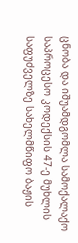ცნობა და იშუამდგომლა სამოქალაქო საპროცესო კოდექსის 47-ე მუხლის საფუძველზე სახელმწიფო ბაჟის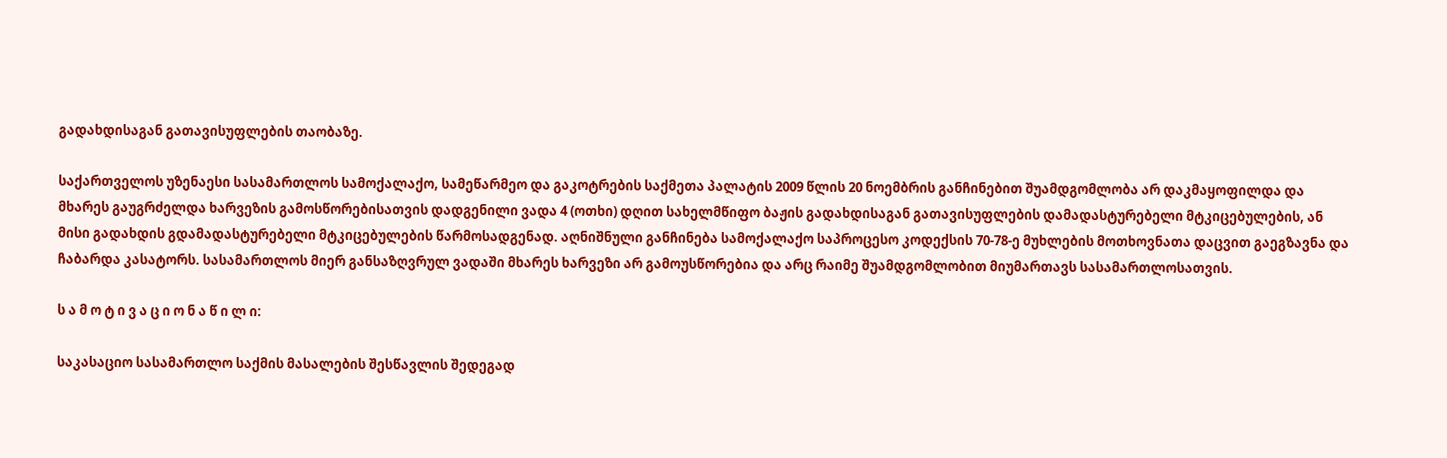გადახდისაგან გათავისუფლების თაობაზე.

საქართველოს უზენაესი სასამართლოს სამოქალაქო, სამეწარმეო და გაკოტრების საქმეთა პალატის 2009 წლის 20 ნოემბრის განჩინებით შუამდგომლობა არ დაკმაყოფილდა და მხარეს გაუგრძელდა ხარვეზის გამოსწორებისათვის დადგენილი ვადა 4 (ოთხი) დღით სახელმწიფო ბაჟის გადახდისაგან გათავისუფლების დამადასტურებელი მტკიცებულების, ან მისი გადახდის გდამადასტურებელი მტკიცებულების წარმოსადგენად. აღნიშნული განჩინება სამოქალაქო საპროცესო კოდექსის 70-78-ე მუხლების მოთხოვნათა დაცვით გაეგზავნა და ჩაბარდა კასატორს. სასამართლოს მიერ განსაზღვრულ ვადაში მხარეს ხარვეზი არ გამოუსწორებია და არც რაიმე შუამდგომლობით მიუმართავს სასამართლოსათვის.

ს ა მ ო ტ ი ვ ა ც ი ო ნ ა წ ი ლ ი:

საკასაციო სასამართლო საქმის მასალების შესწავლის შედეგად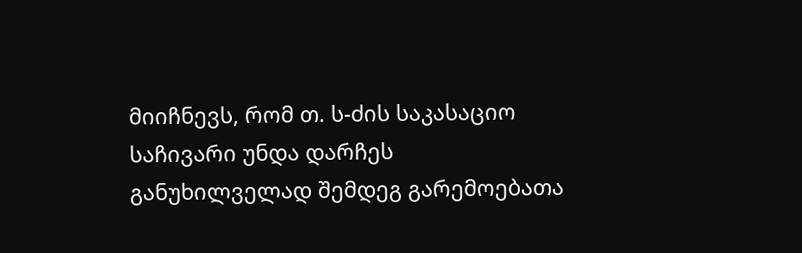მიიჩნევს, რომ თ. ს-ძის საკასაციო საჩივარი უნდა დარჩეს განუხილველად შემდეგ გარემოებათა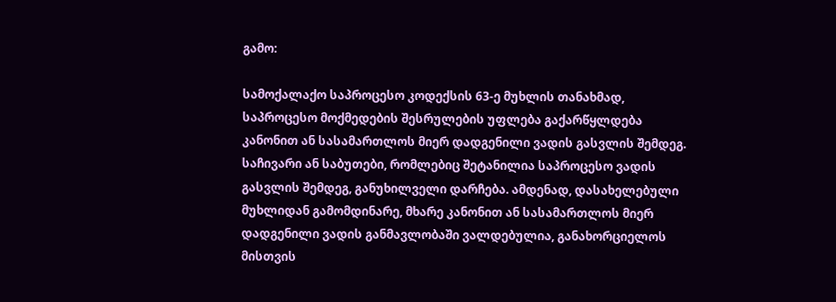გამო:

სამოქალაქო საპროცესო კოდექსის 63-ე მუხლის თანახმად, საპროცესო მოქმედების შესრულების უფლება გაქარწყლდება კანონით ან სასამართლოს მიერ დადგენილი ვადის გასვლის შემდეგ. საჩივარი ან საბუთები, რომლებიც შეტანილია საპროცესო ვადის გასვლის შემდეგ, განუხილველი დარჩება. ამდენად, დასახელებული მუხლიდან გამომდინარე, მხარე კანონით ან სასამართლოს მიერ დადგენილი ვადის განმავლობაში ვალდებულია, განახორციელოს მისთვის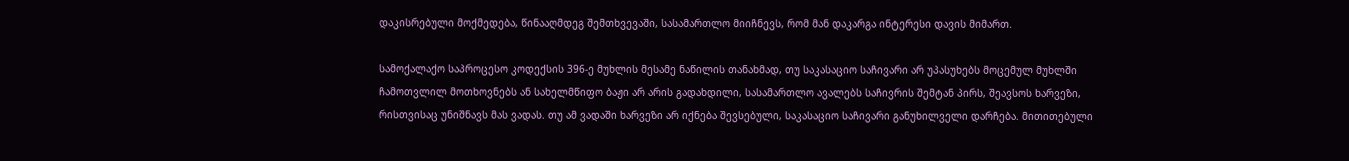დაკისრებული მოქმედება, წინააღმდეგ შემთხვევაში, სასამართლო მიიჩნევს, რომ მან დაკარგა ინტერესი დავის მიმართ.

სამოქალაქო საპროცესო კოდექსის 396-ე მუხლის მესამე ნაწილის თანახმად, თუ საკასაციო საჩივარი არ უპასუხებს მოცემულ მუხლში ჩამოთვლილ მოთხოვნებს ან სახელმწიფო ბაჟი არ არის გადახდილი, სასამართლო ავალებს საჩივრის შემტან პირს, შეავსოს ხარვეზი, რისთვისაც უნიშნავს მას ვადას. თუ ამ ვადაში ხარვეზი არ იქნება შევსებული, საკასაციო საჩივარი განუხილველი დარჩება. მითითებული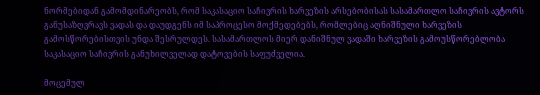ნორმებიდან გამომდინარეობს, რომ საკასაციო საჩივრის ხარვეზის არსებობისას სასამართლო საჩივრის ავტორს განუსაზღვრავს ვადას და დაუდგენს იმ საპროცესო მოქმედებებს, რომლებიც აღნიშნული ხარვეზის გამოსწორებისთვის უნდა შესრულდეს. სასამართლოს მიერ დანიშნულ ვადაში ხარვეზის გამოუსწორებლობა საკასაციო საჩივრის განუხილველად დატოვების საფუძველია.

მოცემულ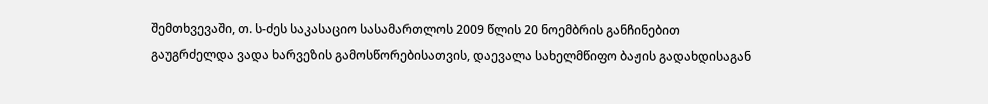შემთხვევაში, თ. ს-ძეს საკასაციო სასამართლოს 2009 წლის 20 ნოემბრის განჩინებით გაუგრძელდა ვადა ხარვეზის გამოსწორებისათვის, დაევალა სახელმწიფო ბაჟის გადახდისაგან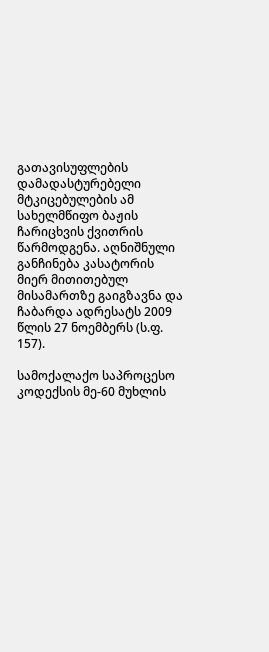გათავისუფლების დამადასტურებელი მტკიცებულების ამ სახელმწიფო ბაჟის ჩარიცხვის ქვითრის წარმოდგენა. აღნიშნული განჩინება კასატორის მიერ მითითებულ მისამართზე გაიგზავნა და ჩაბარდა ადრესატს 2009 წლის 27 ნოემბერს (ს.ფ. 157).

სამოქალაქო საპროცესო კოდექსის მე-60 მუხლის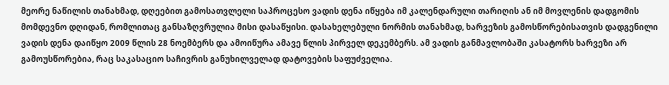მეორე ნაწილის თანახმად, დღეებით გამოსათვლელი საპროცესო ვადის დენა იწყება იმ კალენდარული თარიღის ან იმ მოვლენის დადგომის მომდევნო დღიდან, რომლითაც განსაზღვრულია მისი დასაწყისი. დასახელებული ნორმის თანახმად, ხარვეზის გამოსწორებისათვის დადგენილი ვადის დენა დაიწყო 2009 წლის 28 ნოემბერს და ამოიწურა ამავე წლის პირველ დეკემბერს. ამ ვადის განმავლობაში კასატორს ხარვეზი არ გამოუსწორებია, რაც საკასაციო საჩივრის განუხილველად დატოვების საფუძველია.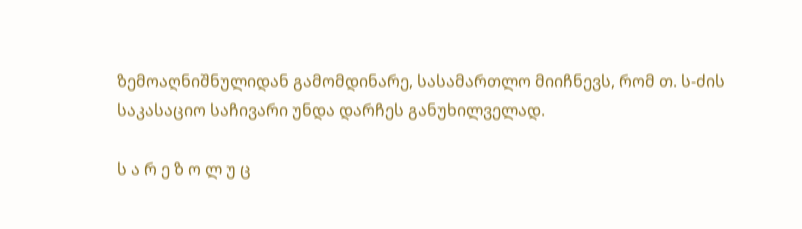ზემოაღნიშნულიდან გამომდინარე, სასამართლო მიიჩნევს, რომ თ. ს-ძის საკასაციო საჩივარი უნდა დარჩეს განუხილველად.

ს ა რ ე ზ ო ლ უ ც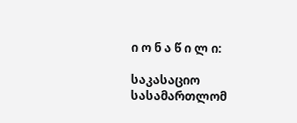ი ო ნ ა წ ი ლ ი:

საკასაციო სასამართლომ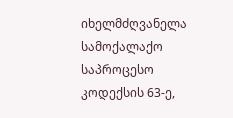იხელმძღვანელა სამოქალაქო საპროცესო კოდექსის 63-ე,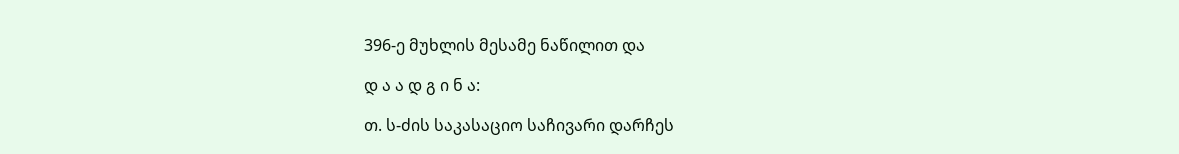396-ე მუხლის მესამე ნაწილით და

დ ა ა დ გ ი ნ ა:

თ. ს-ძის საკასაციო საჩივარი დარჩეს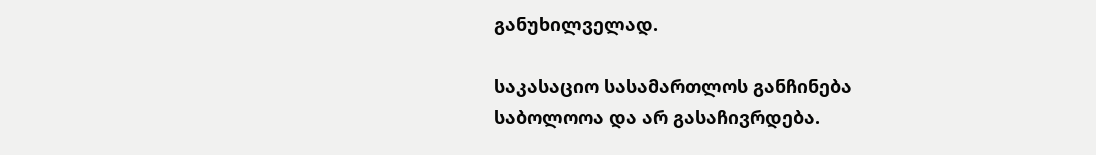განუხილველად.

საკასაციო სასამართლოს განჩინება საბოლოოა და არ გასაჩივრდება.